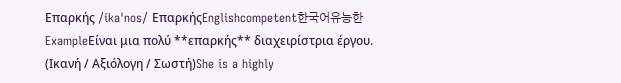Επαρκής /ikaˈnos/ ΕπαρκήςEnglishcompetent한국어유능한ExampleΕίναι μια πολύ **επαρκής** διαχειρίστρια έργου. (Ικανή / Αξιόλογη / Σωστή)She is a highly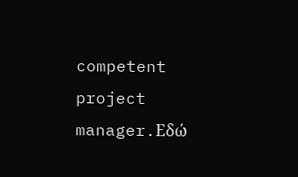competent project manager.Εδώ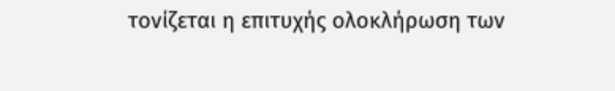τονίζεται η επιτυχής ολοκλήρωση των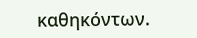καθηκόντων.